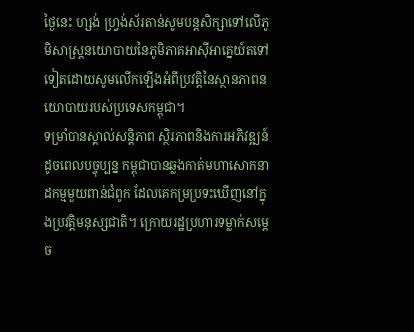ថ្ងៃនេះ ហ្សង់ ហ្វ្រង់ស័រតាន់សូមបន្តសិក្សាទៅលើភូមិសាស្ត្រនយោបាយនៃភូមិភាគអាស៊ីអាគ្នេយ៍តទៅទៀតដោយសូមលើកឡើងអំពីប្រវត្តិនៃស្ថានភាពនយោបាយរបស់ប្រទេសកម្ពុជា។
ទម្រាំបានស្គាល់សន្តិភាព ស្ថិរភាពនិងការអភិវឌ្ឍន៍ដូចពេលបច្ចុប្បន្ន កម្ពុជាបានឆ្លងកាត់មហាសោកនាដកម្មមួយពាន់ជំពូក ដែលគេកម្រប្រទះឃើញនៅក្នុងប្រវត្តិមនុស្សជាតិ។ ក្រោយរដ្ឋប្រហារទម្លាក់សម្តេច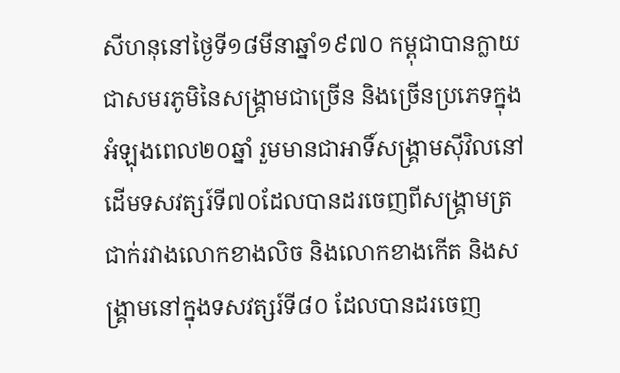សីហនុនៅថ្ងៃទី១៨មីនាឆ្នាំ១៩៧០ កម្ពុជាបានក្លាយជាសមរភូមិនៃសង្គ្រាមជាច្រើន និងច្រើនប្រភេទក្នុងអំឡុងពេល២០ឆ្នាំ រួមមានជាអាទិ៍សង្គ្រាមស៊ីវិលនៅដើមទសវត្សរ៍ទី៧០ដែលបានដរចេញពីសង្គ្រាមត្រជាក់រវាងលោកខាងលិច និងលោកខាងកើត និងសង្គ្រាមនៅក្នុងទសវត្សរ៍ទី៨០ ដែលបានដរចេញ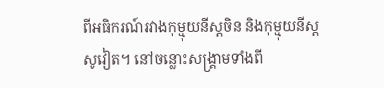ពីអធិករណ៍រវាងកុម្មុយនីស្តចិន និងកុម្មុយនីស្តសូវៀត។ នៅចន្លោះសង្គ្រាមទាំងពី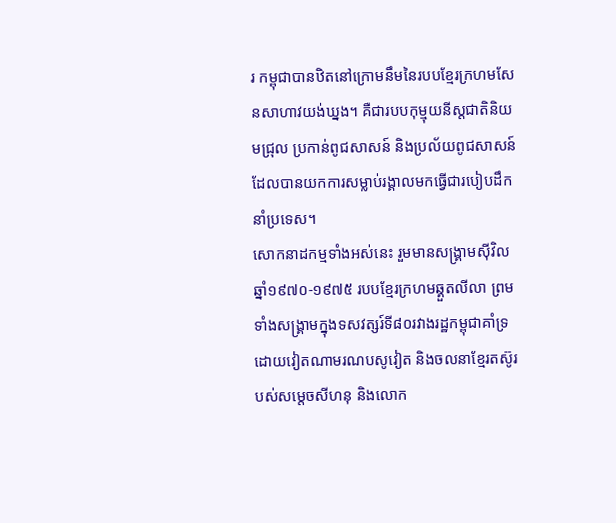រ កម្ពុជាបានឋិតនៅក្រោមនឹមនៃរបបខ្មែរក្រហមសែនសាហាវយង់ឃ្នង។ គឺជារបបកុម្មុយនីស្តជាតិនិយមជ្រុល ប្រកាន់ពូជសាសន៍ និងប្រល័យពូជសាសន៍ ដែលបានយកការសម្លាប់រង្គាលមកធ្វើជារបៀបដឹកនាំប្រទេស។
សោកនាដកម្មទាំងអស់នេះ រួមមានសង្គ្រាមស៊ីវិលឆ្នាំ១៩៧០-១៩៧៥ របបខ្មែរក្រហមឆ្គួតលីលា ព្រមទាំងសង្គ្រាមក្នុងទសវត្សរ៍ទី៨០រវាងរដ្ឋកម្ពុជាគាំទ្រដោយវៀតណាមរណបសូវៀត និងចលនាខ្មែរតស៊ូរបស់សម្តេចសីហនុ និងលោក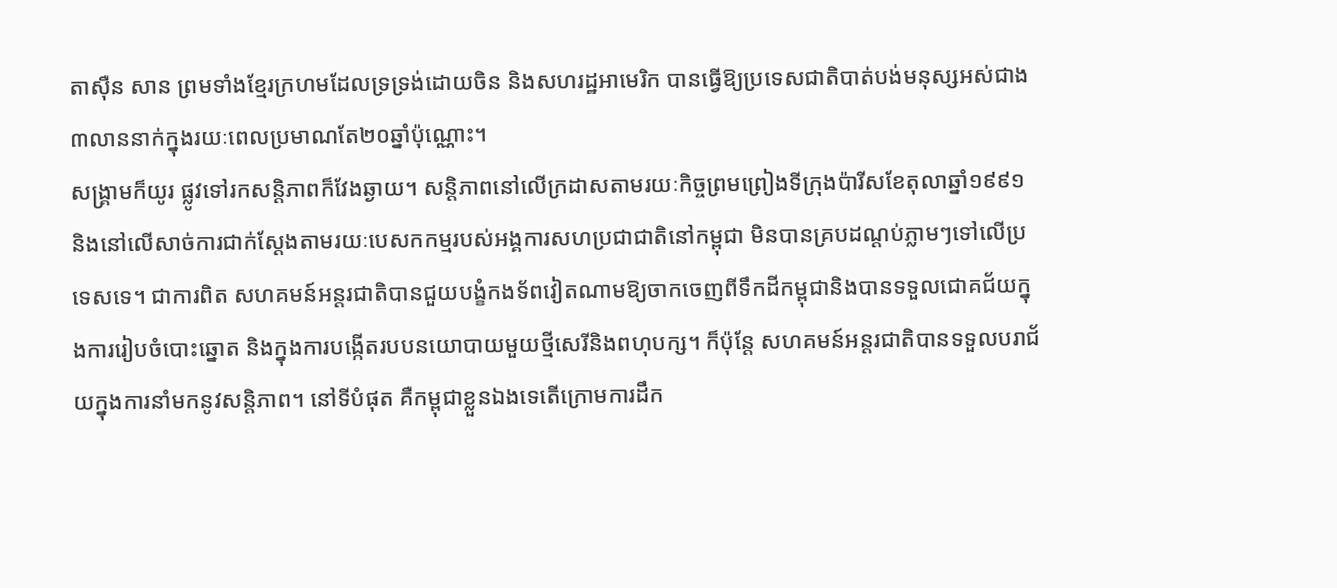តាស៊ឺន សាន ព្រមទាំងខ្មែរក្រហមដែលទ្រទ្រង់ដោយចិន និងសហរដ្ឋអាមេរិក បានធ្វើឱ្យប្រទេសជាតិបាត់បង់មនុស្សអស់ជាង៣លាននាក់ក្នុងរយៈពេលប្រមាណតែ២០ឆ្នាំប៉ុណ្ណោះ។
សង្គ្រាមក៏យូរ ផ្លូវទៅរកសន្តិភាពក៏វែងឆ្ងាយ។ សន្តិភាពនៅលើក្រដាសតាមរយៈកិច្ចព្រមព្រៀងទីក្រុងប៉ារីសខែតុលាឆ្នាំ១៩៩១ និងនៅលើសាច់ការជាក់ស្តែងតាមរយៈបេសកកម្មរបស់អង្គការសហប្រជាជាតិនៅកម្ពុជា មិនបានគ្របដណ្តប់ភ្លាមៗទៅលើប្រទេសទេ។ ជាការពិត សហគមន៍អន្តរជាតិបានជួយបង្ខំកងទ័ពវៀតណាមឱ្យចាកចេញពីទឹកដីកម្ពុជានិងបានទទួលជោគជ័យក្នុងការរៀបចំបោះឆ្នោត និងក្នុងការបង្កើតរបបនយោបាយមួយថ្មីសេរីនិងពហុបក្ស។ ក៏ប៉ុន្តែ សហគមន៍អន្តរជាតិបានទទួលបរាជ័យក្នុងការនាំមកនូវសន្តិភាព។ នៅទីបំផុត គឺកម្ពុជាខ្លួនឯងទេតើក្រោមការដឹក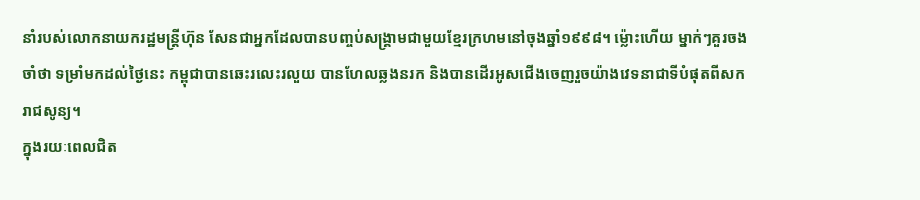នាំរបស់លោកនាយករដ្ឋមន្ត្រីហ៊ុន សែនជាអ្នកដែលបានបញ្ចប់សង្គ្រាមជាមួយខ្មែរក្រហមនៅចុងឆ្នាំ១៩៩៨។ ម្ល៉ោះហើយ ម្នាក់ៗគួរចងចាំថា ទម្រាំមកដល់ថ្ងៃនេះ កម្ពុជាបានឆេះរលេះរលួយ បានហែលឆ្លងនរក និងបានដើរអូសជើងចេញរួចយ៉ាងវេទនាជាទីបំផុតពីសករាជសូន្យ។
ក្នុងរយៈពេលជិត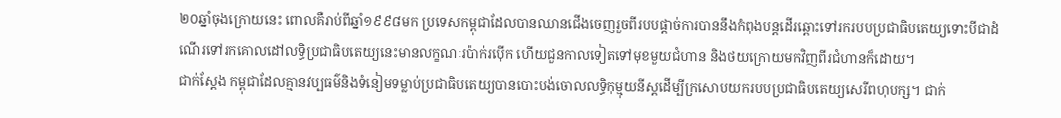២០ឆ្នាំចុងក្រោយនេះ ពោលគឺរាប់ពីឆ្នាំ១៩៩៨មក ប្រទេសកម្ពុជាដែលបានឈានជើងចេញរួចពីរបបផ្តាច់ការបាននឹងកំពុងបន្តដើរឆ្ពោះទៅរករបបប្រជាធិបតេយ្យទោះបីជាដំណើរទៅរកគោលដៅលទ្ធិប្រជាធិបតេយ្យនេះមានលក្ខណៈរប៉ាក់រប៉ើក ហើយជួនកាលទៀតទៅមុខមួយជំហាន និងថយក្រោយមកវិញពីរជំហានក៏ដោយ។
ជាក់ស្តែង កម្ពុជាដែលគ្មានវប្បធម៌និងទំនៀមទម្លាប់ប្រជាធិបតេយ្យបានបោះបង់ចោលលទ្ធិកុម្មុយនីស្តដើម្បីក្រសោបយករបបប្រជាធិបតេយ្យសេរីពហុបក្ស។ ជាក់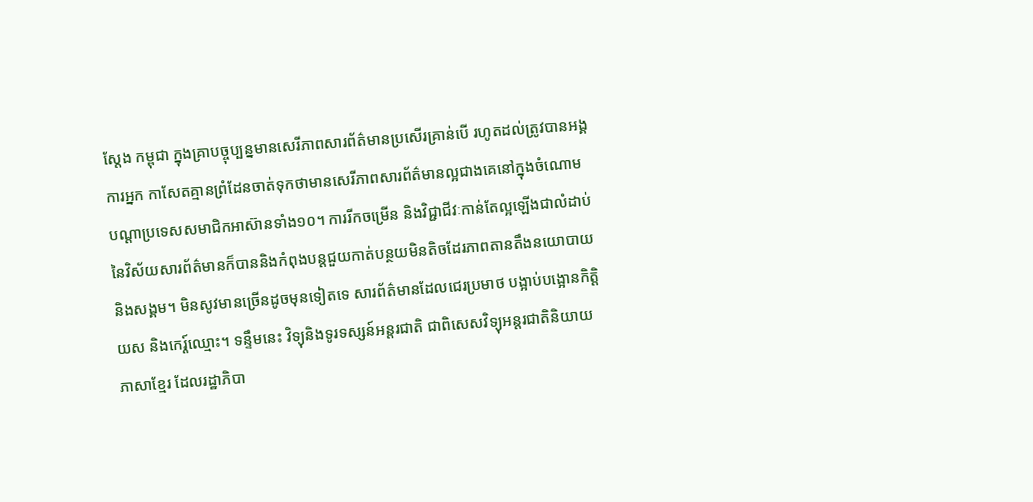ស្តែង កម្ពុជា ក្នុងគ្រាបច្ចុប្បន្នមានសេរីភាពសារព័ត៌មានប្រសើរគ្រាន់បើ រហូតដល់ត្រូវបានអង្គការអ្នក កាសែតគ្មានព្រំដែនចាត់ទុកថាមានសេរីភាពសារព័ត៌មានល្អជាងគេនៅក្នុងចំណោម បណ្តាប្រទេសសមាជិកអាស៊ានទាំង១០។ ការរីកចម្រើន និងវិជ្ជាជីវៈកាន់តែល្អឡើងជាលំដាប់នៃវិស័យសារព័ត៌មានក៏បាននិងកំពុងបន្តជួយកាត់បន្ថយមិនតិចដែរភាពតានតឹងនយោបាយនិងសង្គម។ មិនសូវមានច្រើនដូចមុនទៀតទេ សារព័ត៌មានដែលជេរប្រមាថ បង្អាប់បង្អោនកិត្តិយស និងកេរ្ត៍ឈ្មោះ។ ទន្ទឹមនេះ វិទ្យុនិងទូរទស្សន៍អន្តរជាតិ ជាពិសេសវិទ្យុអន្តរជាតិនិយាយភាសាខ្មែរ ដែលរដ្ឋាភិបា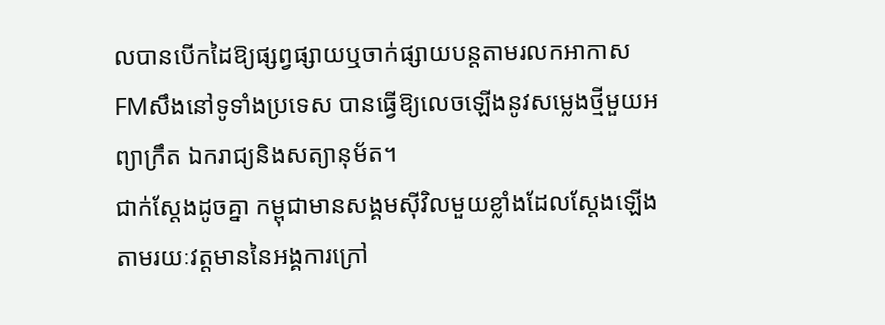លបានបើកដៃឱ្យផ្សព្វផ្សាយឬចាក់ផ្សាយបន្តតាមរលកអាកាសFMសឹងនៅទូទាំងប្រទេស បានធ្វើឱ្យលេចឡើងនូវសម្លេងថ្មីមួយអព្យាក្រឹត ឯករាជ្យនិងសត្យានុម័ត។
ជាក់ស្តែងដូចគ្នា កម្ពុជាមានសង្គមស៊ីវិលមួយខ្លាំងដែលស្តែងឡើងតាមរយៈវត្តមាននៃអង្គការក្រៅ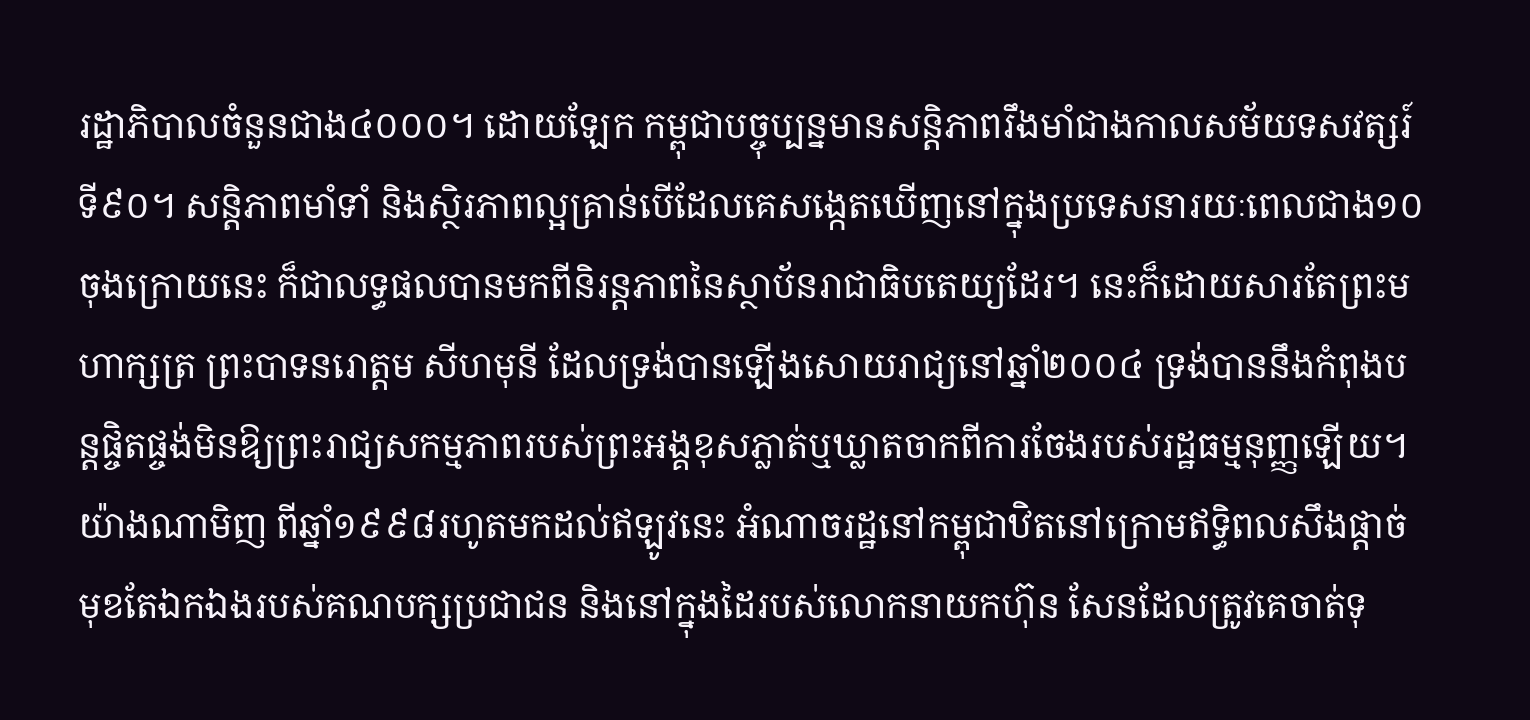រដ្ឋាភិបាលចំនួនជាង៤០០០។ ដោយឡែក កម្ពុជាបច្ចុប្បន្នមានសន្តិភាពរឹងមាំជាងកាលសម័យទសវត្សរ៍ទី៩០។ សន្តិភាពមាំទាំ និងស្ថិរភាពល្អគ្រាន់បើដែលគេសង្កេតឃើញនៅក្នុងប្រទេសនារយៈពេលជាង១០ចុងក្រោយនេះ ក៏ជាលទ្ធផលបានមកពីនិរន្តភាពនៃស្ថាប័នរាជាធិបតេយ្យដែរ។ នេះក៏ដោយសារតែព្រះមហាក្សត្រ ព្រះបាទនរោត្តម សីហមុនី ដែលទ្រង់បានឡើងសោយរាជ្យនៅឆ្នាំ២០០៤ ទ្រង់បាននឹងកំពុងបន្តផ្ចិតផ្ចង់មិនឱ្យព្រះរាជ្យសកម្មភាពរបស់ព្រះអង្គខុសភ្លាត់ឬឃ្លាតចាកពីការចែងរបស់រដ្ឋធម្មនុញ្ញឡើយ។
យ៉ាងណាមិញ ពីឆ្នាំ១៩៩៨រហូតមកដល់ឥឡូវនេះ អំណាចរដ្ឋនៅកម្ពុជាឋិតនៅក្រោមឥទ្ធិពលសឹងផ្តាច់មុខតែឯកឯងរបស់គណបក្សប្រជាជន និងនៅក្នុងដៃរបស់លោកនាយកហ៊ុន សែនដែលត្រូវគេចាត់ទុ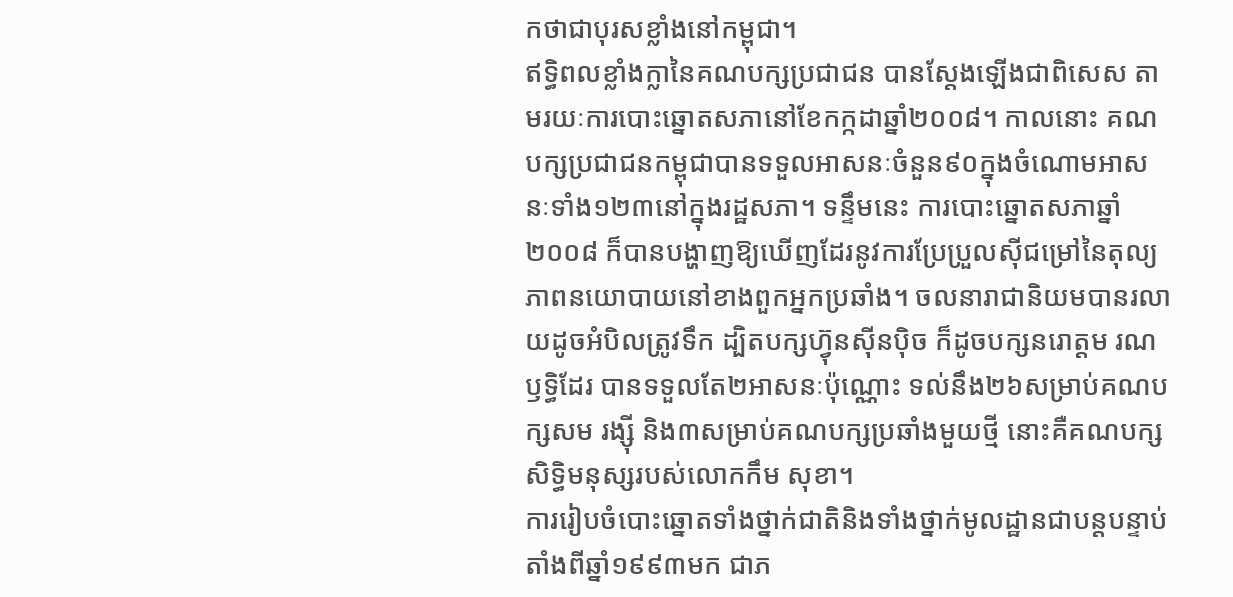កថាជាបុរសខ្លាំងនៅកម្ពុជា។
ឥទ្ធិពលខ្លាំងក្លានៃគណបក្សប្រជាជន បានស្តែងឡើងជាពិសេស តាមរយៈការបោះឆ្នោតសភានៅខែកក្កដាឆ្នាំ២០០៨។ កាលនោះ គណបក្សប្រជាជនកម្ពុជាបានទទួលអាសនៈចំនួន៩០ក្នុងចំណោមអាសនៈទាំង១២៣នៅក្នុងរដ្ឋសភា។ ទន្ទឹមនេះ ការបោះឆ្នោតសភាឆ្នាំ២០០៨ ក៏បានបង្ហាញឱ្យឃើញដែរនូវការប្រែប្រួលស៊ីជម្រៅនៃតុល្យភាពនយោបាយនៅខាងពួកអ្នកប្រឆាំង។ ចលនារាជានិយមបានរលាយដូចអំបិលត្រូវទឹក ដ្បិតបក្សហ្វ៊ុនស៊ីនប៉ិច ក៏ដូចបក្សនរោត្តម រណឫទ្ធិដែរ បានទទួលតែ២អាសនៈប៉ុណ្ណោះ ទល់នឹង២៦សម្រាប់គណបក្សសម រង្ស៊ី និង៣សម្រាប់គណបក្សប្រឆាំងមួយថ្មី នោះគឺគណបក្សសិទ្ធិមនុស្សរបស់លោកកឹម សុខា។
ការរៀបចំបោះឆ្នោតទាំងថ្នាក់ជាតិនិងទាំងថ្នាក់មូលដ្ឋានជាបន្តបន្ទាប់តាំងពីឆ្នាំ១៩៩៣មក ជាភ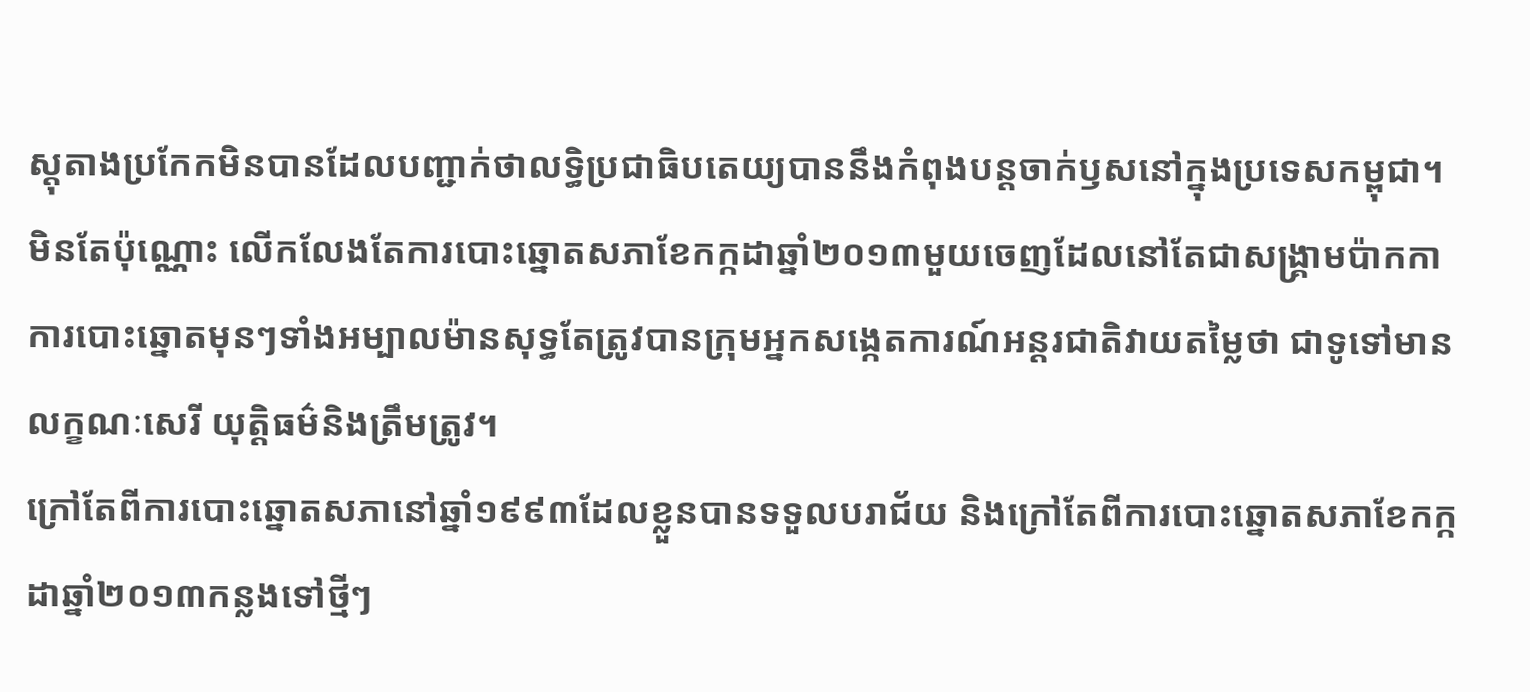ស្តុតាងប្រកែកមិនបានដែលបញ្ជាក់ថាលទ្ធិប្រជាធិបតេយ្យបាននឹងកំពុងបន្តចាក់ឫសនៅក្នុងប្រទេសកម្ពុជា។ មិនតែប៉ុណ្ណោះ លើកលែងតែការបោះឆ្នោតសភាខែកក្កដាឆ្នាំ២០១៣មួយចេញដែលនៅតែជាសង្គ្រាមប៉ាកកា ការបោះឆ្នោតមុនៗទាំងអម្បាលម៉ានសុទ្ធតែត្រូវបានក្រុមអ្នកសង្កេតការណ៍អន្តរជាតិវាយតម្លៃថា ជាទូទៅមានលក្ខណៈសេរី យុត្តិធម៌និងត្រឹមត្រូវ។
ក្រៅតែពីការបោះឆ្នោតសភានៅឆ្នាំ១៩៩៣ដែលខ្លួនបានទទួលបរាជ័យ និងក្រៅតែពីការបោះឆ្នោតសភាខែកក្កដាឆ្នាំ២០១៣កន្លងទៅថ្មីៗ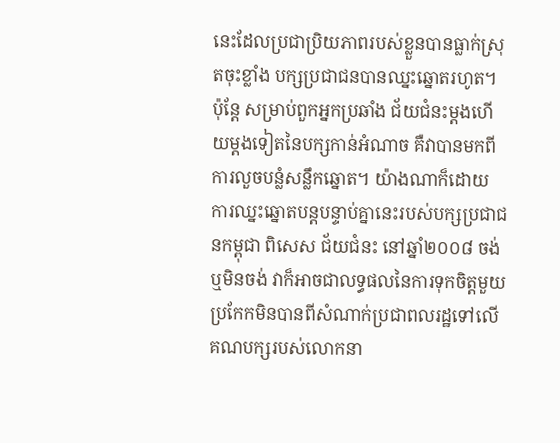នេះដែលប្រជាប្រិយភាពរបស់ខ្លួនបានធ្លាក់ស្រុតចុះខ្លាំង បក្សប្រជាជនបានឈ្នះឆ្នោតរហូត។ ប៉ុន្តែ សម្រាប់ពួកអ្នកប្រឆាំង ជ័យជំនះម្តងហើយម្តងទៀតនៃបក្សកាន់អំណាច គឺវាបានមកពីការលួចបន្លំសន្លឹកឆ្នោត។ យ៉ាងណាក៏ដោយ ការឈ្នះឆ្នោតបន្តបន្ទាប់គ្នានេះរបស់បក្សប្រជាជនកម្ពុជា ពិសេស ជ័យជំនះ នៅឆ្នាំ២០០៨ ចង់ឬមិនចង់ វាក៏អាចជាលទ្ធផលនៃការទុកចិត្តមួយប្រកែកមិនបានពីសំណាក់ប្រជាពលរដ្ឋទៅលើគណបក្សរបស់លោកនា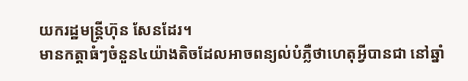យករដ្ឋមន្ត្រីហ៊ុន សែនដែរ។
មានកត្តាធំៗចំនួន៤យ៉ាងតិចដែលអាចពន្យល់បំភ្លឺថាហេតុអ្វីបានជា នៅឆ្នាំ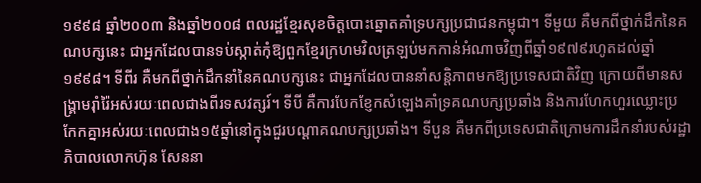១៩៩៨ ឆ្នាំ២០០៣ និងឆ្នាំ២០០៨ ពលរដ្ឋខ្មែរសុខចិត្តបោះឆ្នោតគាំទ្របក្សប្រជាជនកម្ពុជា។ ទីមួយ គឺមកពីថ្នាក់ដឹកនៃគណបក្សនេះ ជាអ្នកដែលបានទប់ស្កាត់កុំឱ្យពួកខ្មែរក្រហមវិលត្រឡប់មកកាន់អំណាចវិញពីឆ្នាំ១៩៧៩រហូតដល់ឆ្នាំ១៩៩៨។ ទីពីរ គឺមកពីថ្នាក់ដឹកនាំនៃគណបក្សនេះ ជាអ្នកដែលបាននាំសន្តិភាពមកឱ្យប្រទេសជាតិវិញ ក្រោយពីមានសង្គ្រាមរ៉ាំរ៉ៃអស់រយៈពេលជាងពីរទសវត្សរ៍។ ទីបី គឺការបែកខ្ញែកសំឡេងគាំទ្រគណបក្សប្រឆាំង និងការហែកហួរឈ្លោះប្រកែកគ្នាអស់រយៈពេលជាង១៥ឆ្នាំនៅក្នុងជួរបណ្តាគណបក្សប្រឆាំង។ ទីបួន គឺមកពីប្រទេសជាតិក្រោមការដឹកនាំរបស់រដ្ឋាភិបាលលោកហ៊ុន សែននា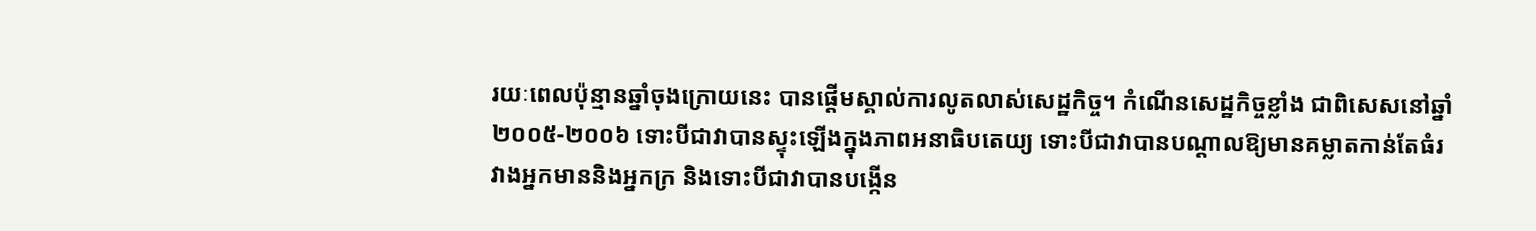រយៈពេលប៉ុន្មានឆ្នាំចុងក្រោយនេះ បានផ្តើមស្គាល់ការលូតលាស់សេដ្ឋកិច្ច។ កំណើនសេដ្ឋកិច្ចខ្លាំង ជាពិសេសនៅឆ្នាំ២០០៥-២០០៦ ទោះបីជាវាបានស្ទុះឡើងក្នុងភាពអនាធិបតេយ្យ ទោះបីជាវាបានបណ្តាលឱ្យមានគម្លាតកាន់តែធំរវាងអ្នកមាននិងអ្នកក្រ និងទោះបីជាវាបានបង្កើន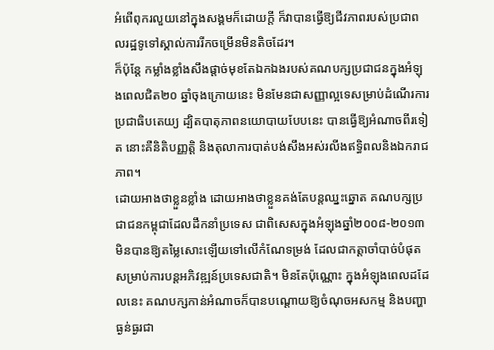អំពើពុករលួយនៅក្នុងសង្គមក៏ដោយក្តី ក៏វាបានធ្វើឱ្យជីវភាពរបស់ប្រជាពលរដ្ឋទូទៅស្គាល់ការរីកចម្រើនមិនតិចដែរ។
ក៏ប៉ុន្តែ កម្លាំងខ្លាំងសឹងផ្តាច់មុខតែឯកឯងរបស់គណបក្សប្រជាជនក្នុងអំឡុងពេលជិត២០ ឆ្នាំចុងក្រោយនេះ មិនមែនជាសញ្ញាល្អទេសម្រាប់ដំណើរការប្រជាធិបតេយ្យ ដ្បិតបាតុភាពនយោបាយបែបនេះ បានធ្វើឱ្យអំណាចពីរទៀត នោះគឺនិតិបញ្ញត្តិ និងតុលាការបាត់បង់សឹងអស់រលីងឥទ្ធិពលនិងឯករាជភាព។
ដោយអាងថាខ្លួនខ្លាំង ដោយអាងថាខ្លួនគង់តែបន្តឈ្នះឆ្នោត គណបក្សប្រជាជនកម្ពុជាដែលដឹកនាំប្រទេស ជាពិសេសក្នុងអំឡុងឆ្នាំ២០០៨-២០១៣ មិនបានឱ្យតម្លៃសោះឡើយទៅលើកំណែទម្រង់ ដែលជាកត្តាចាំបាច់បំផុតសម្រាប់ការបន្តអភិវឌ្ឍន៍ប្រទេសជាតិ។ មិនតែប៉ុណ្ណោះ ក្នុងអំឡុងពេលដដែលនេះ គណបក្សកាន់អំណាចក៏បានបណ្តោយឱ្យចំណុចអសកម្ម និងបញ្ហាធ្ងន់ធ្ងរជា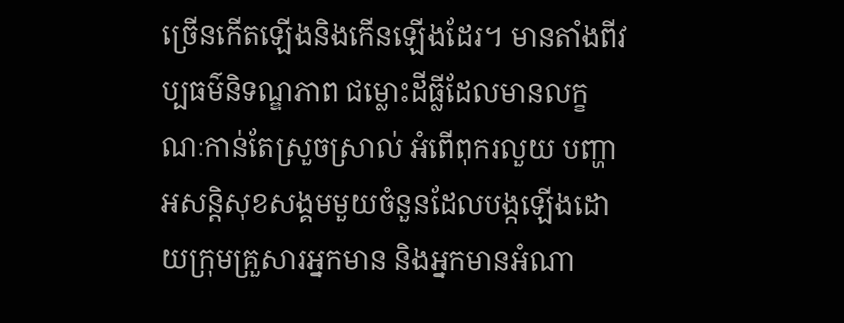ច្រើនកើតឡើងនិងកើនឡើងដែរ។ មានតាំងពីវប្បធម៌និទណ្ឌភាព ជម្លោះដីធ្លីដែលមានលក្ខណៈកាន់តែស្រួចស្រាល់ អំពើពុករលួយ បញ្ហាអសន្តិសុខសង្គមមួយចំនួនដែលបង្កឡើងដោយក្រុមគ្រួសារអ្នកមាន និងអ្នកមានអំណា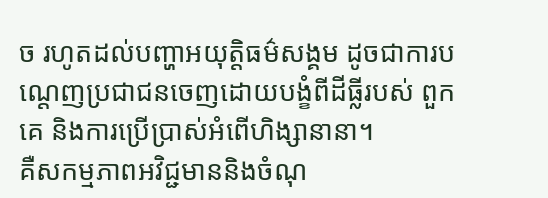ច រហូតដល់បញ្ហាអយុត្តិធម៌សង្គម ដូចជាការបណ្តេញប្រជាជនចេញដោយបង្ខំពីដីធ្លីរបស់ ពួកគេ និងការប្រើប្រាស់អំពើហិង្សានានា។
គឺសកម្មភាពអវិជ្ជមាននិងចំណុ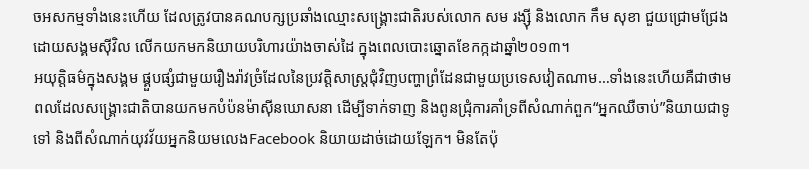ចអសកម្មទាំងនេះហើយ ដែលត្រូវបានគណបក្សប្រឆាំងឈ្មោះសង្គ្រោះជាតិរបស់លោក សម រង្ស៊ី និងលោក កឹម សុខា ជួយជ្រោមជ្រែងដោយសង្គមស៊ីវិល លើកយកមកនិយាយបរិហារយ៉ាងចាស់ដៃ ក្នុងពេលបោះឆ្នោតខែកក្កដាឆ្នាំ២០១៣។
អយុត្តិធម៌ក្នុងសង្គម ផ្គួបផ្សំជាមួយរឿងរ៉ាវច្រំដែលនៃប្រវត្តិសាស្រ្តជុំវិញបញ្ហាព្រំដែនជាមួយប្រទេសវៀតណាម…ទាំងនេះហើយគឺជាថាមពលដែលសង្គ្រោះជាតិបានយកមកបំប៉នម៉ាស៊ីនឃោសនា ដើម្បីទាក់ទាញ និងពូនជ្រុំការគាំទ្រពីសំណាក់ពួក“អ្នកឈឺចាប់”និយាយជាទូទៅ និងពីសំណាក់យុវវ័យអ្នកនិយមលេងFacebook និយាយដាច់ដោយឡែក។ មិនតែប៉ុ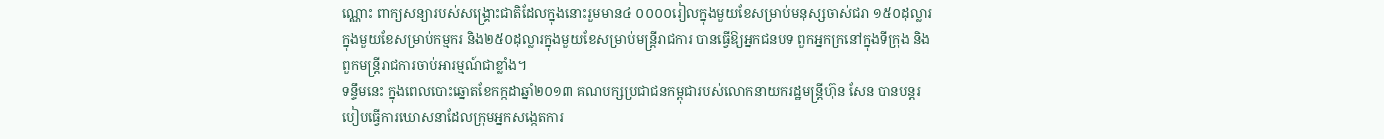ណ្ណោះ ពាក្យសន្យារបស់សង្គ្រោះជាតិដែលក្នុងនោះរួមមាន៤ ០០០០រៀលក្នុងមួយខែសម្រាប់មនុស្សចាស់ជរា ១៥០ដុល្លារក្នុងមួយខែសម្រាប់កម្មករ និង២៥០ដុល្លារក្នុងមួយខែសម្រាប់មន្រ្តីរាជការ បានធ្វើឱ្យអ្នកជនបទ ពួកអ្នកក្រនៅក្នុងទីក្រុង និងពួកមន្ត្រីរាជការចាប់អារម្មណ៍ជាខ្លាំង។
ទន្ទឹមនេះ ក្នុងពេលបោះឆ្នោតខែកក្កដាឆ្នាំ២០១៣ គណបក្សប្រជាជនកម្ពុជារបស់លោកនាយករដ្ឋមន្ត្រីហ៊ុន សែន បានបន្តរបៀបធ្វើការឃោសនាដែលក្រុមអ្នកសង្កេតការ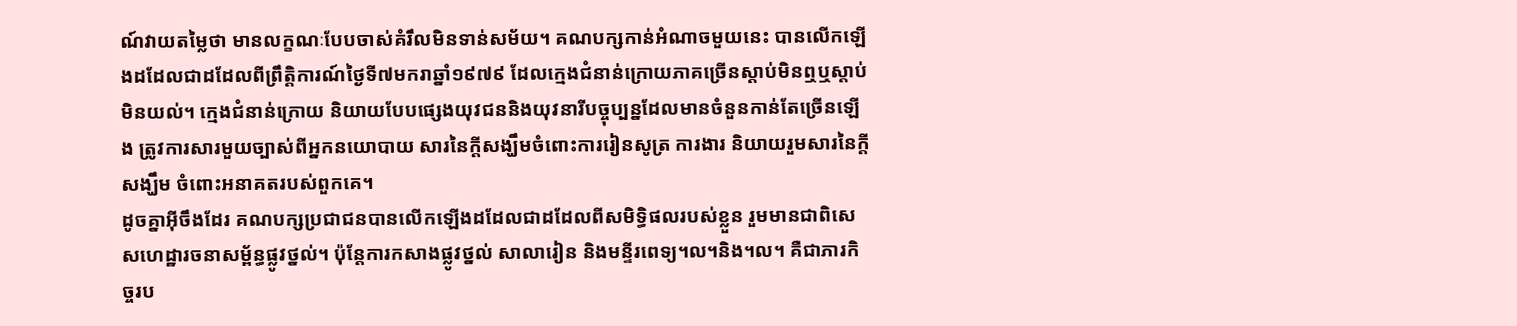ណ៍វាយតម្លៃថា មានលក្ខណៈបែបចាស់គំរឹលមិនទាន់សម័យ។ គណបក្សកាន់អំណាចមួយនេះ បានលើកឡើងដដែលជាដដែលពីព្រឹត្តិការណ៍ថ្ងៃទី៧មករាឆ្នាំ១៩៧៩ ដែលក្មេងជំនាន់ក្រោយភាគច្រើនស្តាប់មិនឮឬស្តាប់មិនយល់។ ក្មេងជំនាន់ក្រោយ និយាយបែបផ្សេងយុវជននិងយុវនារីបច្ចុប្បន្នដែលមានចំនួនកាន់តែច្រើនឡើង ត្រូវការសារមួយច្បាស់ពីអ្នកនយោបាយ សារនៃក្តីសង្ឃឹមចំពោះការរៀនសូត្រ ការងារ និយាយរួមសារនៃក្តីសង្ឃឹម ចំពោះអនាគតរបស់ពួកគេ។
ដូចគ្នាអ៊ីចឹងដែរ គណបក្សប្រជាជនបានលើកឡើងដដែលជាដដែលពីសមិទ្ធិផលរបស់ខ្លួន រួមមានជាពិសេសហេដ្ឋារចនាសម្ព័ន្ធផ្លូវថ្នល់។ ប៉ុន្តែការកសាងផ្លូវថ្នល់ សាលារៀន និងមន្ទីរពេទ្យ។ល។និង។ល។ គឺជាភារកិច្ចរប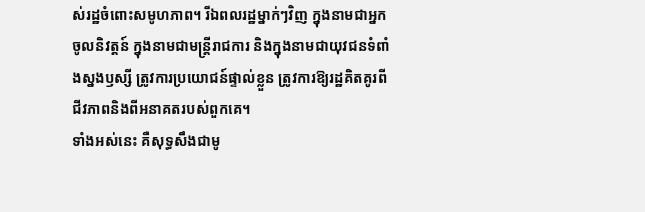ស់រដ្ឋចំពោះសមូហភាព។ រីឯពលរដ្ឋម្នាក់ៗវិញ ក្នុងនាមជាអ្នកចូលនិវត្តន៍ ក្នុងនាមជាមន្ត្រីរាជការ និងក្នុងនាមជាយុវជនទំពាំងស្នងឫស្សី ត្រូវការប្រយោជន៍ផ្ទាល់ខ្លួន ត្រូវការឱ្យរដ្ឋគិតគូរពីជីវភាពនិងពីអនាគតរបស់ពួកគេ។
ទាំងអស់នេះ គឺសុទ្ធសឹងជាមូ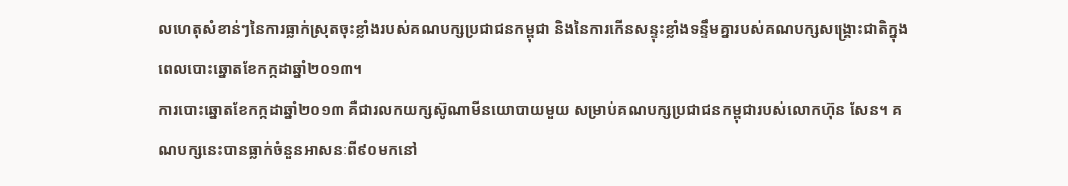លហេតុសំខាន់ៗនៃការធ្លាក់ស្រុតចុះខ្លាំងរបស់គណបក្សប្រជាជនកម្ពុជា និងនៃការកើនសន្ទុះខ្លាំងទន្ទឹមគ្នារបស់គណបក្សសង្គ្រោះជាតិក្នុងពេលបោះឆ្នោតខែកក្កដាឆ្នាំ២០១៣។
ការបោះឆ្នោតខែកក្កដាឆ្នាំ២០១៣ គឺជារលកយក្សស៊ូណាមីនយោបាយមួយ សម្រាប់គណបក្សប្រជាជនកម្ពុជារបស់លោកហ៊ុន សែន។ គណបក្សនេះបានធ្លាក់ចំនួនអាសនៈពី៩០មកនៅ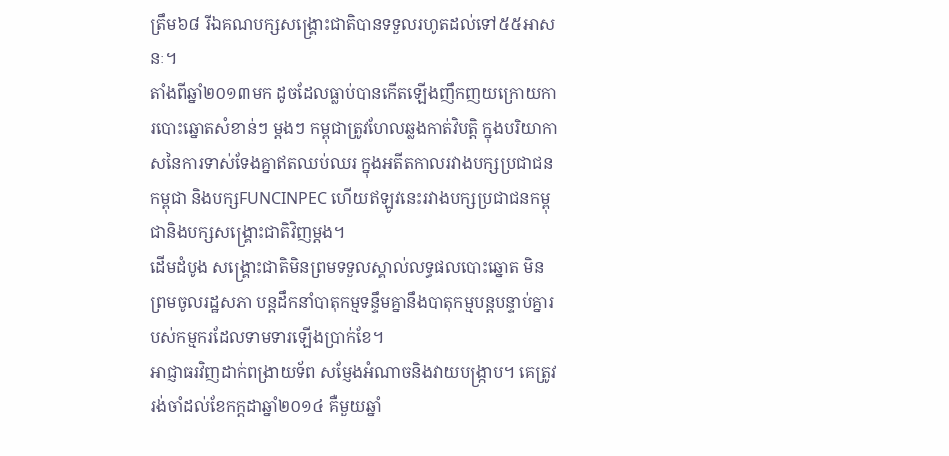ត្រឹម៦៨ រីឯគណបក្សសង្គ្រោះជាតិបានទទួលរហូតដល់ទៅ៥៥អាសនៈ។
តាំងពីឆ្នាំ២០១៣មក ដូចដែលធ្លាប់បានកើតឡើងញឹកញយក្រោយការបោះឆ្នោតសំខាន់ៗ ម្តងៗ កម្ពុជាត្រូវហែលឆ្លងកាត់វិបត្តិ ក្នុងបរិយាកាសនៃការទាស់ទែងគ្នាឥតឈប់ឈរ ក្នុងអតីតកាលរវាងបក្សប្រជាជនកម្ពុជា និងបក្សFUNCINPEC ហើយឥឡូវនេះរវាងបក្សប្រជាជនកម្ពុជានិងបក្សសង្គ្រោះជាតិវិញម្តង។
ដើមដំបូង សង្គ្រោះជាតិមិនព្រមទទួលស្គាល់លទ្ធផលបោះឆ្នោត មិនព្រមចូលរដ្ឋសភា បន្តដឹកនាំបាតុកម្មទន្ទឹមគ្នានឹងបាតុកម្មបន្តបន្ទាប់គ្នារបស់កម្មករដែលទាមទារឡើងប្រាក់ខែ។
អាជ្ញាធរវិញដាក់ពង្រាយទ័ព សម្ញែងអំណាចនិងវាយបង្រ្កាប។ គេត្រូវរង់ចាំដល់ខែកក្តដាឆ្នាំ២០១៤ គឺមួយឆ្នាំ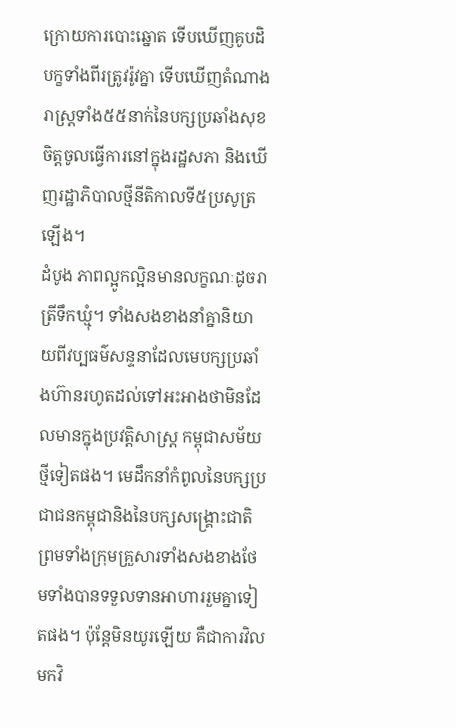ក្រោយការបោះឆ្នោត ទើបឃើញគូបដិបក្ខទាំងពីរត្រូវរ៉ូវគ្នា ទើបឃើញតំណាងរាស្រ្តទាំង៥៥នាក់នៃបក្សប្រឆាំងសុខចិត្តចូលធ្វើការនៅក្នុងរដ្ឋសភា និងឃើញរដ្ឋាភិបាលថ្មីនីតិកាលទី៥ប្រសូត្រឡើង។
ដំបូង ភាពល្អូកល្អិនមានលក្ខណៈដូចរាត្រីទឹកឃ្មុំ។ ទាំងសងខាងនាំគ្នានិយាយពីវប្បធម៌សន្ទនាដែលមេបក្សប្រឆាំងហ៊ានរហូតដល់ទៅអះអាងថាមិនដែលមានក្នុងប្រវត្តិសាស្រ្ត កម្ពុជាសម័យថ្មីទៀតផង។ មេដឹកនាំកំពូលនៃបក្សប្រជាជនកម្ពុជានិងនៃបក្សសង្គ្រោះជាតិព្រមទាំងក្រុមគ្រួសារទាំងសងខាងថែមទាំងបានទទួលទានអាហាររួមគ្នាទៀតផង។ ប៉ុន្តែមិនយូរឡើយ គឺជាការវិលមកវិ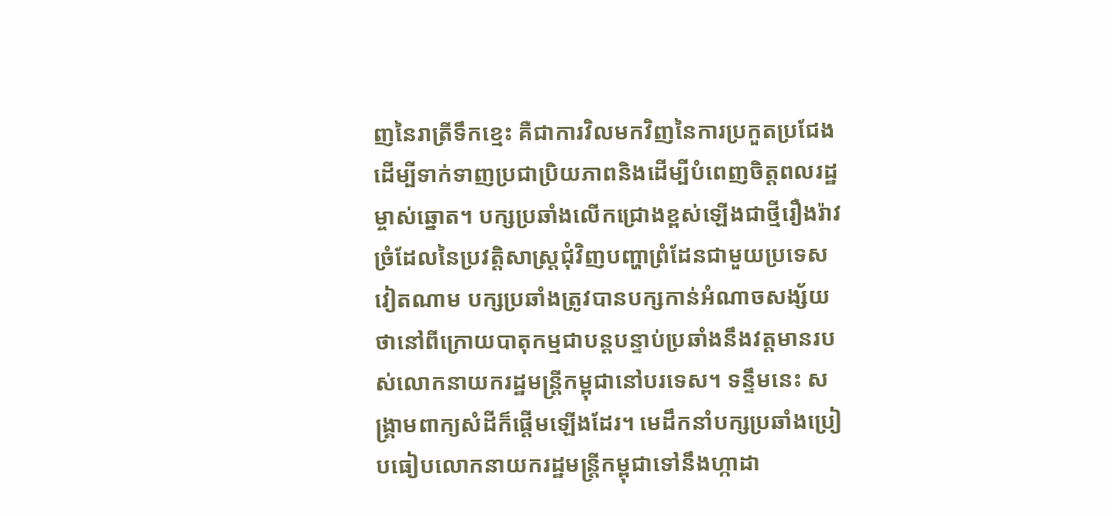ញនៃរាត្រីទឹកខ្មេះ គឺជាការវិលមកវិញនៃការប្រកួតប្រជែងដើម្បីទាក់ទាញប្រជាប្រិយភាពនិងដើម្បីបំពេញចិត្តពលរដ្ឋម្ចាស់ឆ្នោត។ បក្សប្រឆាំងលើកជ្រោងខ្ពស់ឡើងជាថ្មីរឿងរ៉ាវច្រំដែលនៃប្រវត្តិសាស្រ្តជុំវិញបញ្ហាព្រំដែនជាមួយប្រទេសវៀតណាម បក្សប្រឆាំងត្រូវបានបក្សកាន់អំណាចសង្ស័យថានៅពីក្រោយបាតុកម្មជាបន្តបន្ទាប់ប្រឆាំងនឹងវត្តមានរបស់លោកនាយករដ្ឋមន្ត្រីកម្ពុជានៅបរទេស។ ទន្ទឹមនេះ សង្គ្រាមពាក្យសំដីក៏ផ្តើមឡើងដែរ។ មេដឹកនាំបក្សប្រឆាំងប្រៀបធៀបលោកនាយករដ្ឋមន្រ្តីកម្ពុជាទៅនឹងហ្កាដា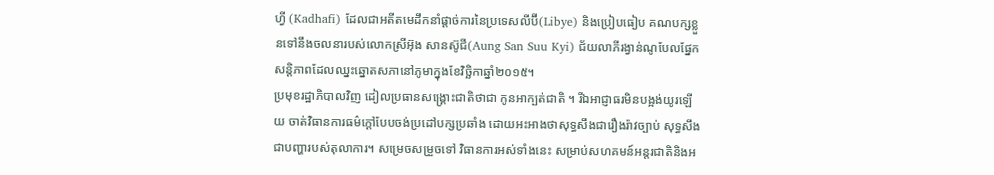ហ្វី (Kadhafi) ដែលជាអតីតមេដឹកនាំផ្តាច់ការនៃប្រទេសលីប៊ី(Libye) និងប្រៀបធៀប គណបក្សខ្លួនទៅនឹងចលនារបស់លោកស្រីអ៊ុង សានស៊ូជី(Aung San Suu Kyi) ជ័យលាភីរង្វាន់ណូបែលផ្នែកសន្តិភាពដែលឈ្នះឆ្នោតសភានៅភូមាក្នុងខែវិច្ឆិកាឆ្នាំ២០១៥។
ប្រមុខរដ្ឋាភិបាលវិញ ដៀលប្រធានសង្គ្រោះជាតិថាជា កូនអាក្បត់ជាតិ ។ រីឯអាជ្ញាធរមិនបង្អង់យូរឡើយ ចាត់វិធានការធម៌ក្តៅបែបចង់ប្រដៅបក្សប្រឆាំង ដោយអះអាងថាសុទ្ធសឹងជារឿងរ៉ាវច្បាប់ សុទ្ធសឹងជាបញ្ហារបស់តុលាការ។ សម្រេចសម្រួចទៅ វិធានការអស់ទាំងនេះ សម្រាប់សហគមន៍អន្តរជាតិនិងអ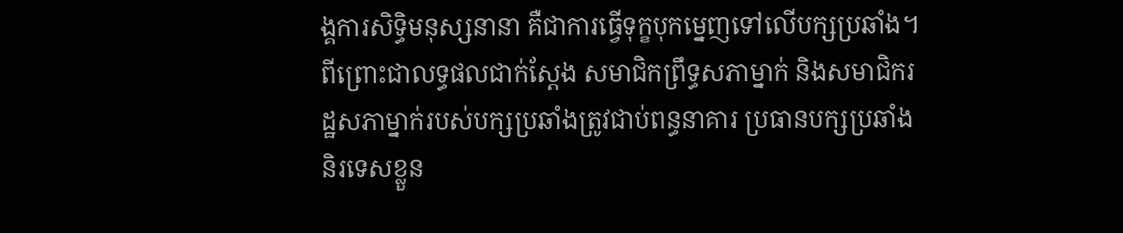ង្គការសិទ្ធិមនុស្សនានា គឺជាការធ្វើទុក្ខបុកម្នេញទៅលើបក្សប្រឆាំង។ ពីព្រោះជាលទ្ធផលជាក់ស្តែង សមាជិកព្រឹទ្ធសភាម្នាក់ និងសមាជិករដ្ឋសភាម្នាក់របស់បក្សប្រឆាំងត្រូវជាប់ពន្ធនាគារ ប្រធានបក្សប្រឆាំងនិរទេសខ្លួន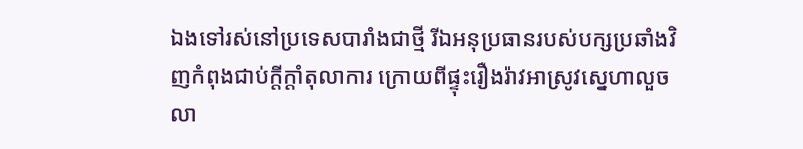ឯងទៅរស់នៅប្រទេសបារាំងជាថ្មី រីឯអនុប្រធានរបស់បក្សប្រឆាំងវិញកំពុងជាប់ក្តីក្តាំតុលាការ ក្រោយពីផ្ទុះរឿងរ៉ាវអាស្រូវស្នេហាលួចលា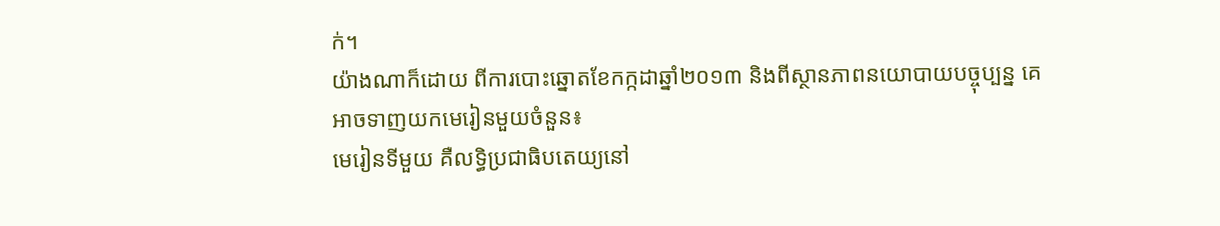ក់។
យ៉ាងណាក៏ដោយ ពីការបោះឆ្នោតខែកក្កដាឆ្នាំ២០១៣ និងពីស្ថានភាពនយោបាយបច្ចុប្បន្ន គេអាចទាញយកមេរៀនមួយចំនួន៖
មេរៀនទីមួយ គឺលទ្ធិប្រជាធិបតេយ្យនៅ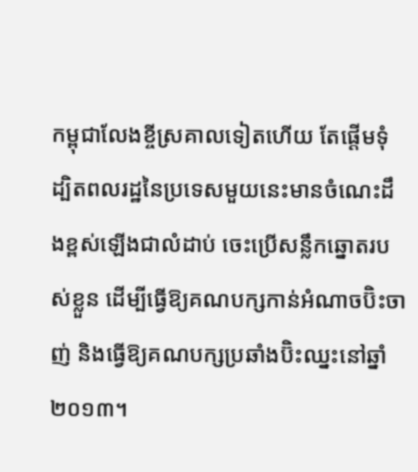កម្ពុជាលែងខ្ចីស្រគាលទៀតហើយ តែផ្តើមទុំ ដ្បិតពលរដ្ឋនៃប្រទេសមួយនេះមានចំណេះដឹងខ្ពស់ឡើងជាលំដាប់ ចេះប្រើសន្លឹកឆ្នោតរបស់ខ្លួន ដើម្បីធ្វើឱ្យគណបក្សកាន់អំណាចប៊ិះចាញ់ និងធ្វើឱ្យគណបក្សប្រឆាំងប៊ិះឈ្នះនៅឆ្នាំ ២០១៣។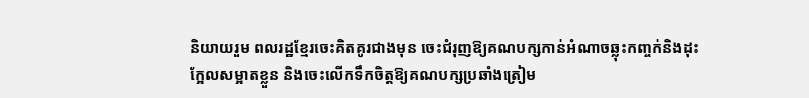និយាយរួម ពលរដ្ឋខ្មែរចេះគិតគូរជាងមុន ចេះជំរុញឱ្យគណបក្សកាន់អំណាចឆ្លុះកញ្ចក់និងដុះក្អែលសម្អាតខ្លួន និងចេះលើកទឹកចិត្តឱ្យគណបក្សប្រឆាំងត្រៀម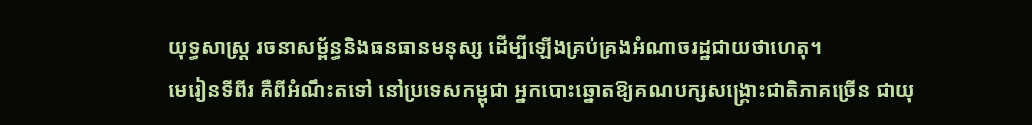យុទ្ធសាស្រ្ត រចនាសម្ព័ន្ធនិងធនធានមនុស្ស ដើម្បីឡើងគ្រប់គ្រងអំណាចរដ្ឋជាយថាហេតុ។
មេរៀនទីពីរ គឺពីអំណឹះតទៅ នៅប្រទេសកម្ពុជា អ្នកបោះឆ្នោតឱ្យគណបក្សសង្គ្រោះជាតិភាគច្រើន ជាយុ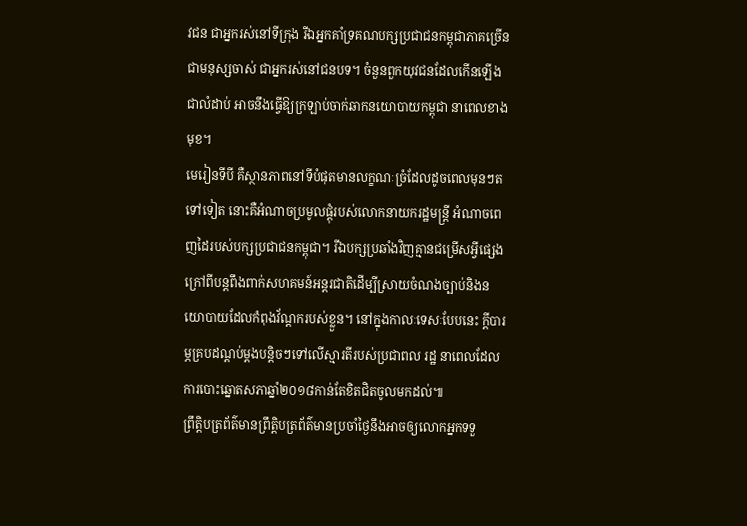វជន ជាអ្នករស់នៅទីក្រុង រីឯអ្នកគាំទ្រគណបក្សប្រជាជនកម្ពុជាភាគច្រើនជាមនុស្សចាស់ ជាអ្នករស់នៅជនបទ។ ចំនួនពួកយុវជនដែលកើនឡើងជាលំដាប់ អាចនឹងធ្វើឱ្យក្រឡាប់ចាក់ឆាកនយោបាយកម្ពុជា នាពេលខាងមុខ។
មេរៀនទីបី គឺស្ថានភាពនៅទីបំផុតមានលក្ខណៈច្រំដែលដូចពេលមុនៗតទៅទៀត នោះគឺអំណាចប្រមូលផ្តុំរបស់លោកនាយករដ្ឋមន្រ្តី អំណាចពេញដៃរបស់បក្សប្រជាជនកម្ពុជា។ រីឯបក្សប្រឆាំងវិញគ្មានជម្រើសអ្វីផ្សេងក្រៅពីបន្តពឹងពាក់សហគមន៍អន្តរជាតិដើម្បីស្រាយចំណងច្បាប់និងនយោបាយដែលកំពុងវ័ណ្តករបស់ខ្លួន។ នៅក្នុងកាលៈទេសៈបែបនេះ ក្តីបារម្ភគ្របដណ្តប់ម្តងបន្តិចៗទៅលើស្មារតីរបស់ប្រជាពល រដ្ឋ នាពេលដែលការបោះឆ្នោតសភាឆ្នាំ២០១៨កាន់តែខិតជិតចូលមកដល់៕
ព្រឹត្តិបត្រព័ត៌មានព្រឹត្តិបត្រព័ត៌មានប្រចាំថ្ងៃនឹងអាចឲ្យលោកអ្នកទទួ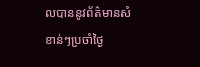លបាននូវព័ត៌មានសំខាន់ៗប្រចាំថ្ងៃ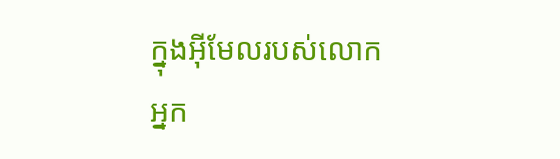ក្នុងអ៊ីមែលរបស់លោកអ្នក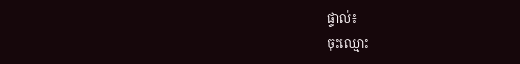ផ្ទាល់៖
ចុះឈ្មោះ